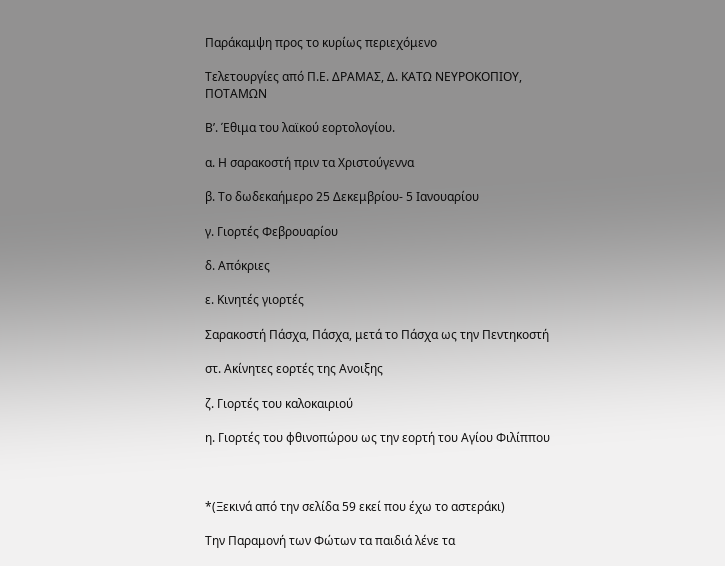Παράκαμψη προς το κυρίως περιεχόμενο

Τελετουργίες από Π.Ε. ΔΡΑΜΑΣ, Δ. ΚΑΤΩ ΝΕΥΡΟΚΟΠΙΟΥ, ΠΟΤΑΜΩΝ

Β’. Έθιμα του λαϊκού εορτολογίου.

α. Η σαρακοστή πριν τα Χριστούγεννα

β. Το δωδεκαήμερο 25 Δεκεμβρίου- 5 Ιανουαρίου

γ. Γιορτές Φεβρουαρίου

δ. Απόκριες

ε. Κινητές γιορτές

Σαρακοστή Πάσχα, Πάσχα, μετά το Πάσχα ως την Πεντηκοστή

στ. Ακίνητες εορτές της Ανοιξης

ζ. Γιορτές του καλοκαιριού

η. Γιορτές του φθινοπώρου ως την εορτή του Αγίου Φιλίππου



*(Ξεκινά από την σελίδα 59 εκεί που έχω το αστεράκι)

Την Παραμονή των Φώτων τα παιδιά λένε τα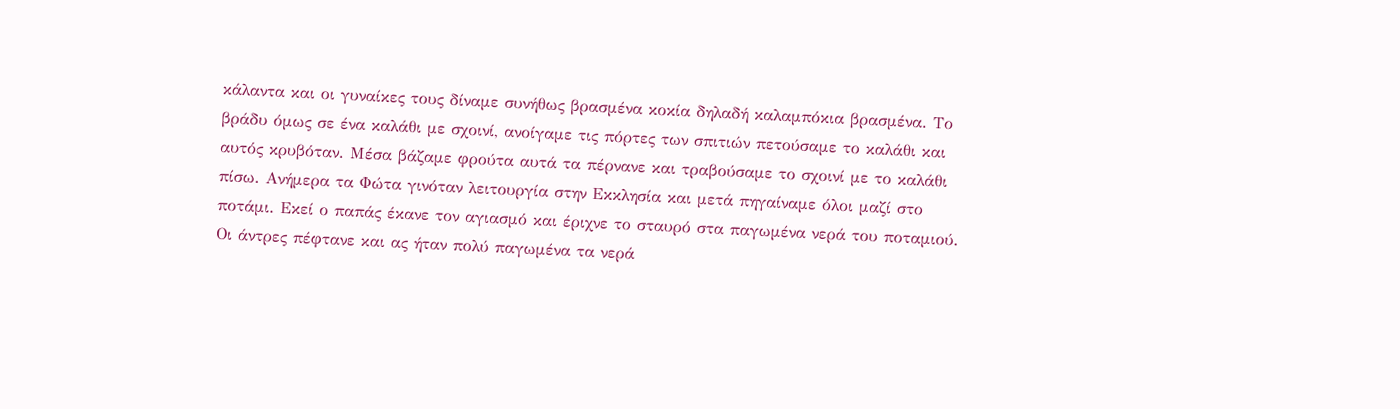κάλαντα και οι γυναίκες τους δίναμε συνήθως βρασμένα κοκία δηλαδή καλαμπόκια βρασμένα. Το βράδυ όμως σε ένα καλάθι με σχοινί, ανοίγαμε τις πόρτες των σπιτιών πετούσαμε το καλάθι και αυτός κρυβόταν. Μέσα βάζαμε φρούτα αυτά τα πέρνανε και τραβούσαμε το σχοινί με το καλάθι πίσω. Ανήμερα τα Φώτα γινόταν λειτουργία στην Εκκλησία και μετά πηγαίναμε όλοι μαζί στο ποτάμι. Εκεί ο παπάς έκανε τον αγιασμό και έριχνε το σταυρό στα παγωμένα νερά του ποταμιού. Οι άντρες πέφτανε και ας ήταν πολύ παγωμένα τα νερά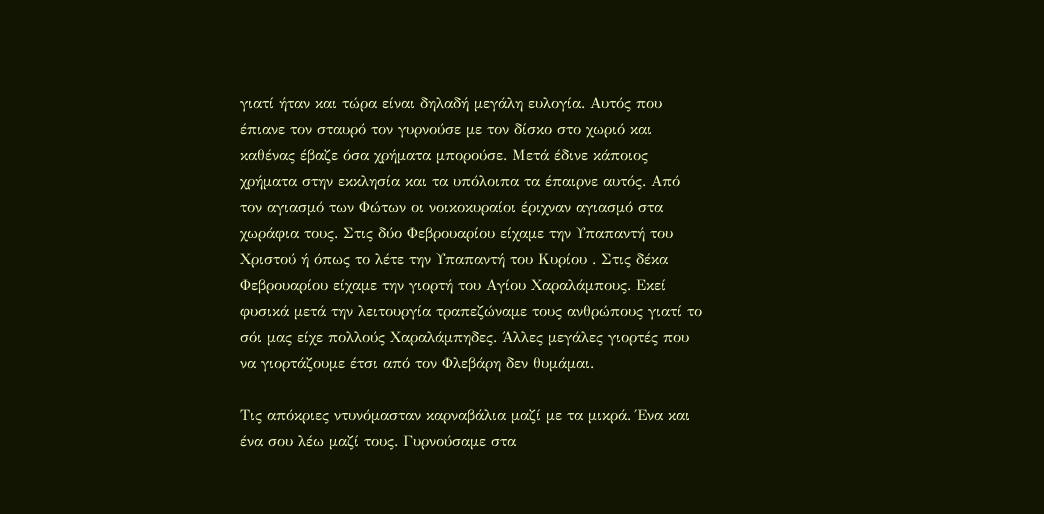γιατί ήταν και τώρα είναι δηλαδή μεγάλη ευλογία. Αυτός που έπιανε τον σταυρό τον γυρνούσε με τον δίσκο στο χωριό και καθένας έβαζε όσα χρήματα μπορούσε. Μετά έδινε κάποιος χρήματα στην εκκλησία και τα υπόλοιπα τα έπαιρνε αυτός. Από τον αγιασμό των Φώτων οι νοικοκυραίοι έριχναν αγιασμό στα χωράφια τους. Στις δύο Φεβρουαρίου είχαμε την Υπαπαντή του Χριστού ή όπως το λέτε την Υπαπαντή του Κυρίου . Στις δέκα Φεβρουαρίου είχαμε την γιορτή του Αγίου Χαραλάμπους. Εκεί φυσικά μετά την λειτουργία τραπεζώναμε τους ανθρώπους γιατί το σόι μας είχε πολλούς Χαραλάμπηδες. Άλλες μεγάλες γιορτές που να γιορτάζουμε έτσι από τον Φλεβάρη δεν θυμάμαι.

Τις απόκριες ντυνόμασταν καρναβάλια μαζί με τα μικρά. Ένα και ένα σου λέω μαζί τους. Γυρνούσαμε στα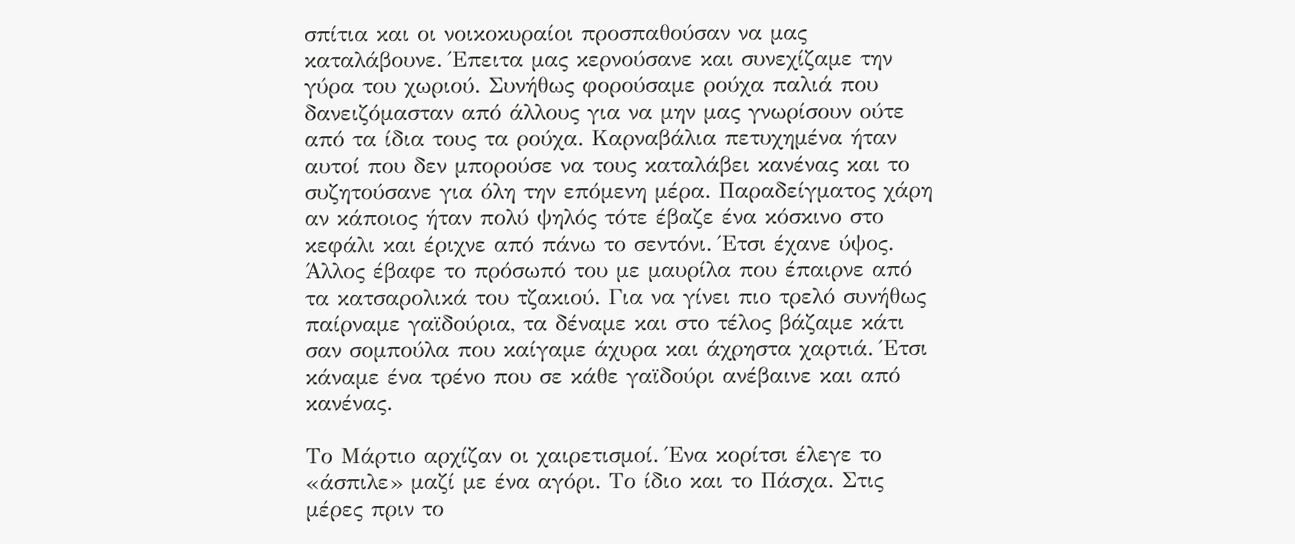σπίτια και οι νοικοκυραίοι προσπαθούσαν να μας καταλάβουνε. Έπειτα μας κερνούσανε και συνεχίζαμε την γύρα του χωριού. Συνήθως φορούσαμε ρούχα παλιά που δανειζόμασταν από άλλους για να μην μας γνωρίσουν ούτε από τα ίδια τους τα ρούχα. Καρναβάλια πετυχημένα ήταν αυτοί που δεν μπορούσε να τους καταλάβει κανένας και το συζητούσανε για όλη την επόμενη μέρα. Παραδείγματος χάρη αν κάποιος ήταν πολύ ψηλός τότε έβαζε ένα κόσκινο στο κεφάλι και έριχνε από πάνω το σεντόνι. Έτσι έχανε ύψος. Άλλος έβαφε το πρόσωπό του με μαυρίλα που έπαιρνε από τα κατσαρολικά του τζακιού. Για να γίνει πιο τρελό συνήθως παίρναμε γαϊδούρια, τα δέναμε και στο τέλος βάζαμε κάτι σαν σομπούλα που καίγαμε άχυρα και άχρηστα χαρτιά. Έτσι κάναμε ένα τρένο που σε κάθε γαϊδούρι ανέβαινε και από κανένας.

Το Μάρτιο αρχίζαν οι χαιρετισμοί. Ένα κορίτσι έλεγε το «άσπιλε» μαζί με ένα αγόρι. Το ίδιο και το Πάσχα. Στις μέρες πριν το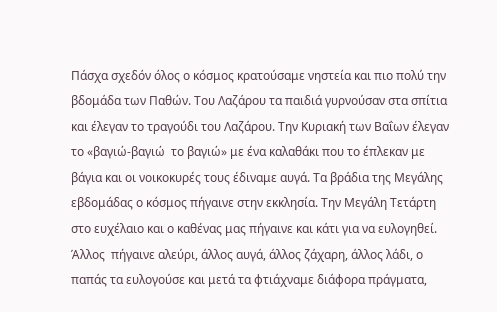Πάσχα σχεδόν όλος ο κόσμος κρατούσαμε νηστεία και πιο πολύ την βδομάδα των Παθών. Του Λαζάρου τα παιδιά γυρνούσαν στα σπίτια και έλεγαν το τραγούδι του Λαζάρου. Την Κυριακή των Βαΐων έλεγαν το «βαγιώ-βαγιώ  το βαγιώ» με ένα καλαθάκι που το έπλεκαν με βάγια και οι νοικοκυρές τους έδιναμε αυγά. Τα βράδια της Μεγάλης εβδομάδας ο κόσμος πήγαινε στην εκκλησία. Την Μεγάλη Τετάρτη στο ευχέλαιο και ο καθένας μας πήγαινε και κάτι για να ευλογηθεί.  Άλλος  πήγαινε αλεύρι, άλλος αυγά, άλλος ζάχαρη, άλλος λάδι, ο παπάς τα ευλογούσε και μετά τα φτιάχναμε διάφορα πράγματα,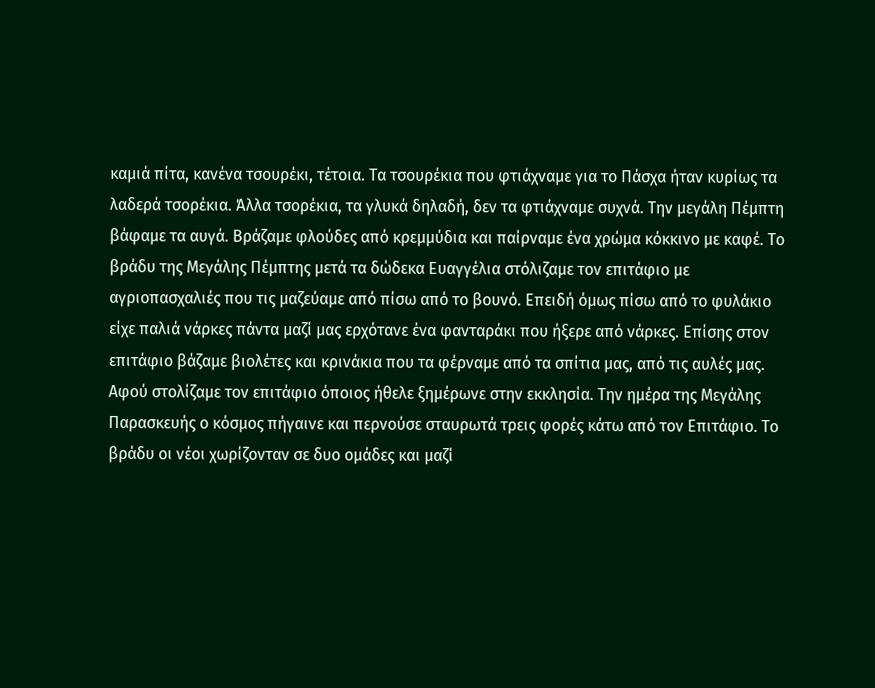καμιά πίτα, κανένα τσουρέκι, τέτοια. Τα τσουρέκια που φτιάχναμε για το Πάσχα ήταν κυρίως τα λαδερά τσορέκια. Άλλα τσορέκια, τα γλυκά δηλαδή, δεν τα φτιάχναμε συχνά. Την μεγάλη Πέμπτη βάφαμε τα αυγά. Βράζαμε φλούδες από κρεμμύδια και παίρναμε ένα χρώμα κόκκινο με καφέ. Το βράδυ της Μεγάλης Πέμπτης μετά τα δώδεκα Ευαγγέλια στόλιζαμε τον επιτάφιο με αγριοπασχαλιές που τις μαζεύαμε από πίσω από το βουνό. Επειδή όμως πίσω από το φυλάκιο είχε παλιά νάρκες πάντα μαζί μας ερχότανε ένα φανταράκι που ήξερε από νάρκες. Επίσης στον επιτάφιο βάζαμε βιολέτες και κρινάκια που τα φέρναμε από τα σπίτια μας, από τις αυλές μας. Αφού στολίζαμε τον επιτάφιο όποιος ήθελε ξημέρωνε στην εκκλησία. Την ημέρα της Μεγάλης  Παρασκευής ο κόσμος πήγαινε και περνούσε σταυρωτά τρεις φορές κάτω από τον Επιτάφιο. Το βράδυ οι νέοι χωρίζονταν σε δυο ομάδες και μαζί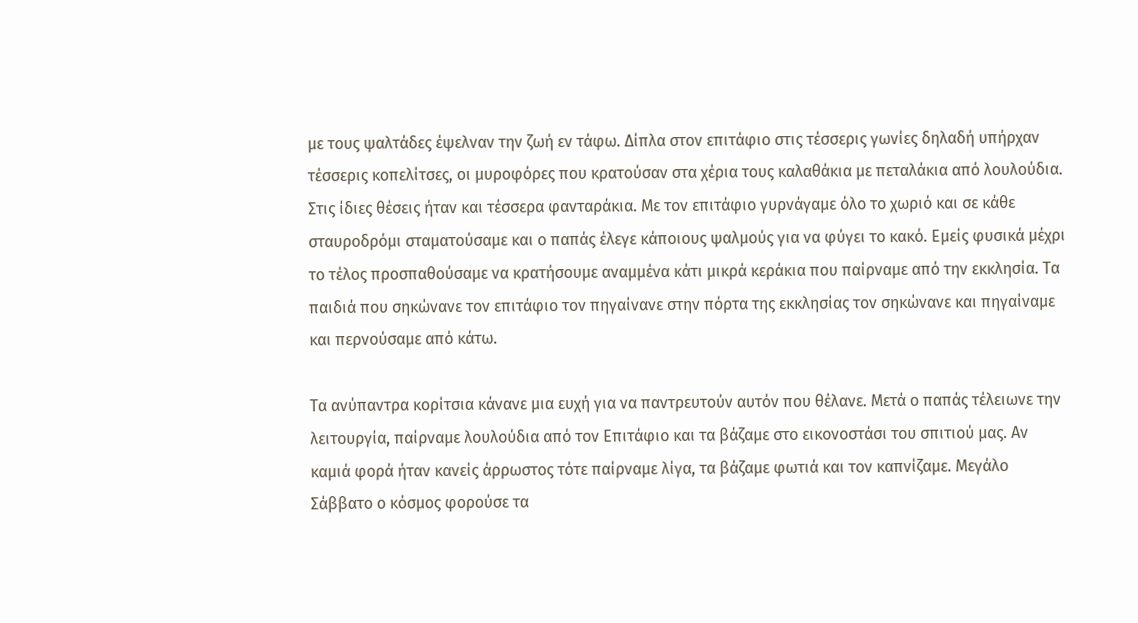με τους ψαλτάδες έψελναν την ζωή εν τάφω. Δίπλα στον επιτάφιο στις τέσσερις γωνίες δηλαδή υπήρχαν τέσσερις κοπελίτσες, οι μυροφόρες που κρατούσαν στα χέρια τους καλαθάκια με πεταλάκια από λουλούδια. Στις ίδιες θέσεις ήταν και τέσσερα φανταράκια. Με τον επιτάφιο γυρνάγαμε όλο το χωριό και σε κάθε σταυροδρόμι σταματούσαμε και ο παπάς έλεγε κάποιους ψαλμούς για να φύγει το κακό. Εμείς φυσικά μέχρι το τέλος προσπαθούσαμε να κρατήσουμε αναμμένα κάτι μικρά κεράκια που παίρναμε από την εκκλησία. Τα παιδιά που σηκώνανε τον επιτάφιο τον πηγαίνανε στην πόρτα της εκκλησίας τον σηκώνανε και πηγαίναμε και περνούσαμε από κάτω.

Τα ανύπαντρα κορίτσια κάνανε μια ευχή για να παντρευτούν αυτόν που θέλανε. Μετά ο παπάς τέλειωνε την λειτουργία, παίρναμε λουλούδια από τον Επιτάφιο και τα βάζαμε στο εικονοστάσι του σπιτιού μας. Αν καμιά φορά ήταν κανείς άρρωστος τότε παίρναμε λίγα, τα βάζαμε φωτιά και τον καπνίζαμε. Μεγάλο Σάββατο ο κόσμος φορούσε τα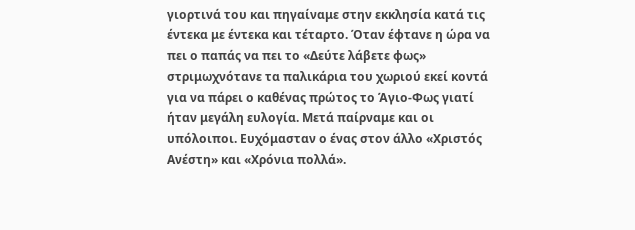γιορτινά του και πηγαίναμε στην εκκλησία κατά τις έντεκα με έντεκα και τέταρτο. Όταν έφτανε η ώρα να πει ο παπάς να πει το «Δεύτε λάβετε φως» στριμωχνότανε τα παλικάρια του χωριού εκεί κοντά για να πάρει ο καθένας πρώτος το Άγιο-Φως γιατί ήταν μεγάλη ευλογία. Μετά παίρναμε και οι υπόλοιποι. Ευχόμασταν ο ένας στον άλλο «Χριστός Ανέστη» και «Χρόνια πολλά».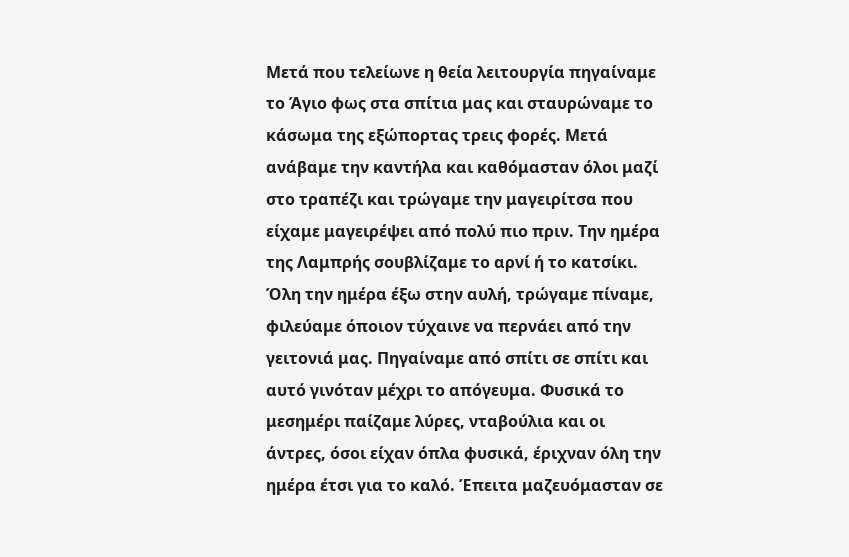Μετά που τελείωνε η θεία λειτουργία πηγαίναμε το Άγιο φως στα σπίτια μας και σταυρώναμε το κάσωμα της εξώπορτας τρεις φορές. Μετά ανάβαμε την καντήλα και καθόμασταν όλοι μαζί στο τραπέζι και τρώγαμε την μαγειρίτσα που είχαμε μαγειρέψει από πολύ πιο πριν. Την ημέρα της Λαμπρής σουβλίζαμε το αρνί ή το κατσίκι. Όλη την ημέρα έξω στην αυλή, τρώγαμε πίναμε, φιλεύαμε όποιον τύχαινε να περνάει από την γειτονιά μας. Πηγαίναμε από σπίτι σε σπίτι και αυτό γινόταν μέχρι το απόγευμα. Φυσικά το μεσημέρι παίζαμε λύρες, νταβούλια και οι άντρες, όσοι είχαν όπλα φυσικά, έριχναν όλη την ημέρα έτσι για το καλό. Έπειτα μαζευόμασταν σε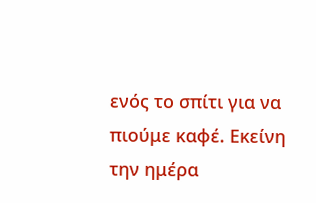ενός το σπίτι για να πιούμε καφέ. Εκείνη την ημέρα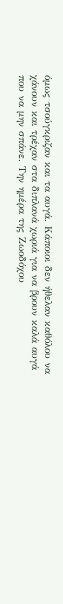όμως τσούγκριζαν και τα αυγά. Κάποιοι δεν ήθελαν καθόλου να χάνουν και τρέχαν στα διπλανά χωριά για να βρουν καλά αυγά που να μην σπάνε. Την ημέρα της Ζωοδόχου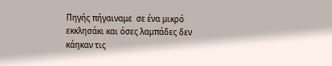Πηγής πήγαιναμε  σε ένα μικρό εκκλησάκι και όσες λαμπάδες δεν κάηκαν τις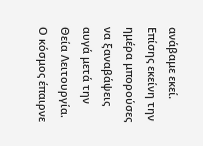ανάβαμε εκεί. Επίσης εκείνη την ημέρα μπορούσες να ξαναβάψεις αυγά μετά την Θεία Λειτουργία. Ο κόσμος έπαιρνε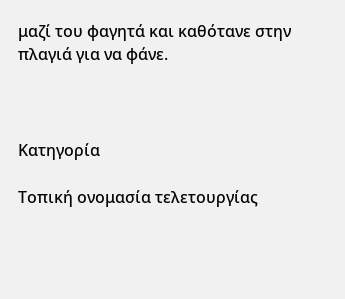μαζί του φαγητά και καθότανε στην πλαγιά για να φάνε.



Κατηγορία

Τοπική ονομασία τελετουργίας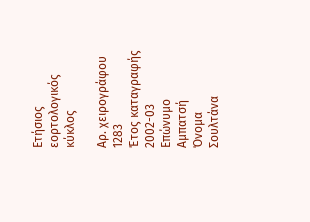Ετήσιος εορτολογικός κύκλος

Αρ. χειρογράφου
1283
Έτος καταγραφής
2002-03
Επώνυμο
Αμπατσή
Όνομα
Σουλτάνα